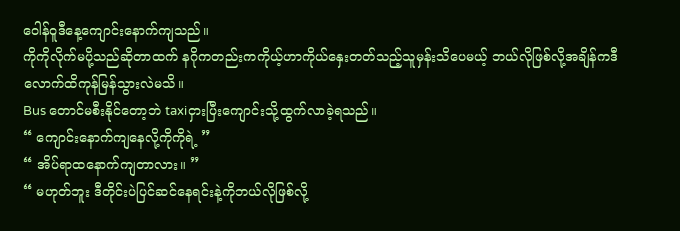ဝေါန်ဝူဒီနေ့ကျောင်းနောက်ကျသည်။
ကိုကိုလိုက်မပို့သည်ဆိုတာထက် နဂိုကတည်းကကိုယ့်ဟာကိုယ်နှေးတတ်သည့်သူမှန်းသိပေမယ့် ဘယ်လိုဖြစ်လို့အချိန်ကဒီလောက်ထိကုန်မြန်သွားလဲမသိ။
Bus တောင်မစီးနိုင်တော့ဘဲ taxiငှားပြီးကျောင်းသို့ထွက်လာခဲ့ရသည်။
“ ကျောင်းနောက်ကျနေလို့ကိုကိုရဲ့ ”
“ အိပ်ရာထနောက်ကျတာလား။ ”
“ မဟုတ်ဘူး ဒီတိုင်းပဲပြင်ဆင်နေရင်းနဲ့ကိုဘယ်လိုဖြစ်လို့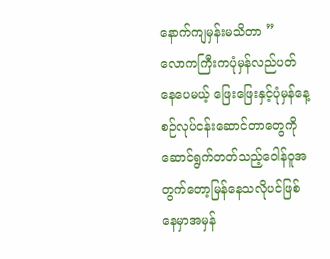နောက်ကျမှန်းမသိတာ ”
လောကကြီးကပုံမှန်လည်ပတ်နေပေမယ့် ဖြေးဖြေးနှင့်ပုံမှန်နေ့စဉ်လုပ်ငန်းဆောင်တာတွေကိုဆောင်ရွက်တတ်သည့်ဝေါန်ဝူအတွက်တော့မြန်နေသလိုပင်ဖြစ်နေမှာအမှန်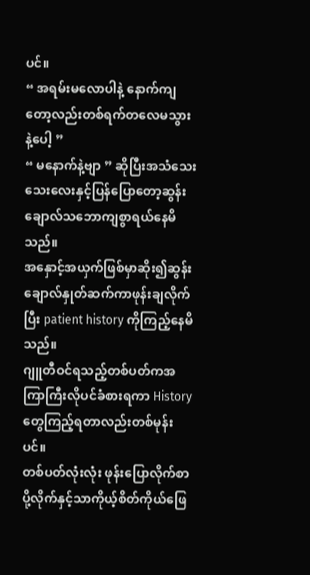ပင်။
“ အရမ်းမလောပါနဲ့ နောက်ကျတော့လည်းတစ်ရက်တလေမသွားနဲ့ပေါ့ ”
“ မနောက်နဲ့ဗျာ ” ဆိုပြီးအသံသေးသေးလေးနှင့်ပြန်ပြောတော့ဆွန်းချောလ်သဘောကျစွာရယ်နေမိသည်။
အနှောင့်အယှက်ဖြစ်မှာဆိုး၍ဆွန်းချောလ်နှုတ်ဆက်ကာဖုန်းချလိုက်ပြီး patient history ကိုကြည့်နေမိသည်။
ဂျူတီဝင်ရသည့်တစ်ပတ်ကအကြာကြီးလိုပင်ခံစားရကာ History တွေကြည့်ရတာလည်းတစ်မုန်းပင်။
တစ်ပတ်လုံးလုံး ဖုန်းပြောလိုက်စာပို့လိုက်နှင့်သာကိုယ့်စိတ်ကိုယ်ဖြေ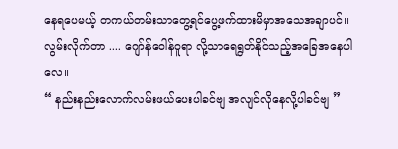နေရပေမယ့် တကယ်တမ်းသာတွေ့ရင်ပွေ့ဖက်ထားမိမှာအသေအချာပင်။
လွမ်းလိုက်တာ .... ဂျော်န်ဝေါန်ဝူရာ လို့သာရေရွတ်နိုင်သည့်အခြေအနေပါလေ။
“ နည်းနည်းလောက်လမ်းဖယ်ပေးပါခင်ဗျ အလျင်လိုနေလို့ပါခင်ဗျ ”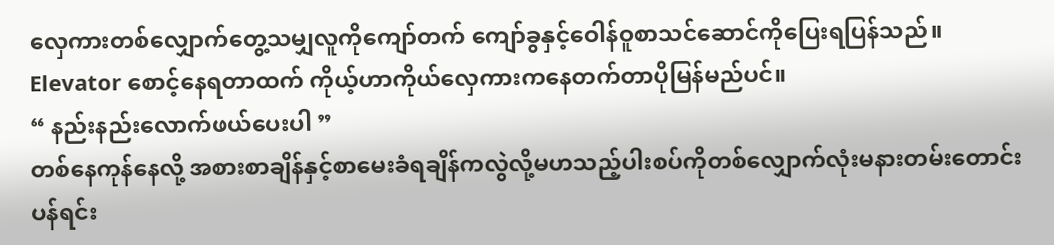လှေကားတစ်လျှောက်တွေ့သမျှလူကိုကျော်တက် ကျော်ခွနှင့်ဝေါန်ဝူစာသင်ဆောင်ကိုပြေးရပြန်သည်။
Elevator စောင့်နေရတာထက် ကိုယ့်ဟာကိုယ်လှေကားကနေတက်တာပိုမြန်မည်ပင်။
“ နည်းနည်းလောက်ဖယ်ပေးပါ ”
တစ်နေကုန်နေလို့ အစားစာချိန်နှင့်စာမေးခံရချိန်ကလွဲလို့မဟသည့်ပါးစပ်ကိုတစ်လျှောက်လုံးမနားတမ်းတောင်းပန်ရင်း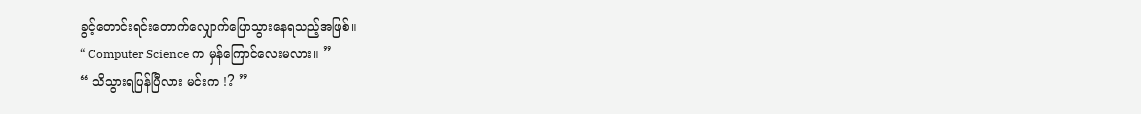ခွင့်တောင်းရင်းတောက်လျှောက်ပြောသွားနေရသည့်အဖြစ်။
“ Computer Science က မှန်ကြောင်လေးမလား။ ”
“ သိသွားရပြန်ပြီလား မင်းက !? ”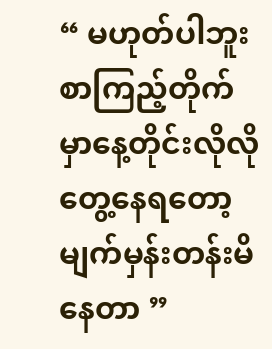“ မဟုတ်ပါဘူး စာကြည့်တိုက်မှာနေ့တိုင်းလိုလိုတွေ့နေရတော့မျက်မှန်းတန်းမိနေတာ ”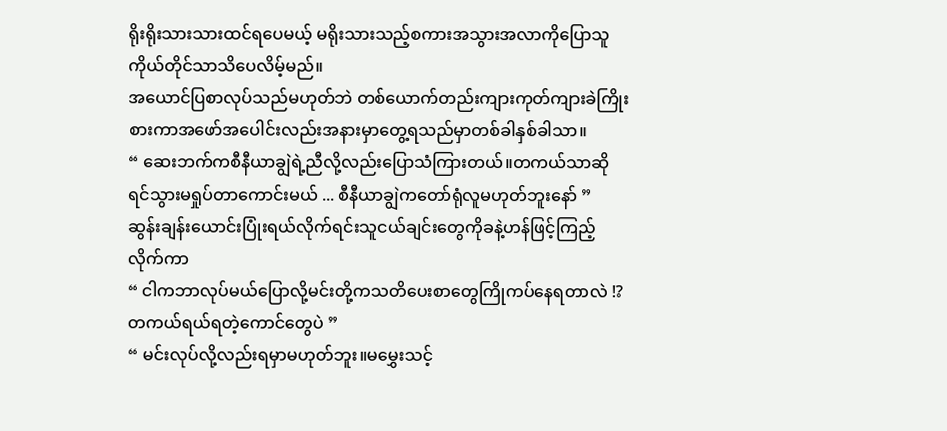ရိုးရိုးသားသားထင်ရပေမယ့် မရိုးသားသည့်စကားအသွားအလာကိုပြောသူကိုယ်တိုင်သာသိပေလိမ့်မည်။
အယောင်ပြစာလုပ်သည်မဟုတ်ဘဲ တစ်ယောက်တည်းကျားကုတ်ကျားခဲကြိုးစားကာအဖော်အပေါင်းလည်းအနားမှာတွေ့ရသည်မှာတစ်ခါနှစ်ခါသာ။
“ ဆေးဘက်ကစီနီယာချွဲရဲ့ညီလို့လည်းပြောသံကြားတယ်။တကယ်သာဆိုရင်သွားမရှုပ်တာကောင်းမယ် ... စီနီယာချွဲကတော်ရုံလူမဟုတ်ဘူးနော် ”
ဆွန်းချန်းယောင်းပြုံးရယ်လိုက်ရင်းသူငယ်ချင်းတွေကိုခနဲ့ဟန်ဖြင့်ကြည့်လိုက်ကာ
“ ငါကဘာလုပ်မယ်ပြောလို့မင်းတို့ကသတိပေးစာတွေကြိုကပ်နေရတာလဲ !? တကယ်ရယ်ရတဲ့ကောင်တွေပဲ ”
“ မင်းလုပ်လို့လည်းရမှာမဟုတ်ဘူး။မမွှေးသင့်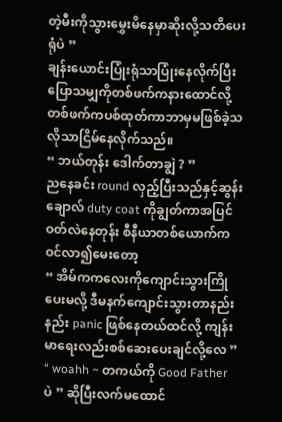တဲ့မီးကိုသွားမွှေးမိနေမှာဆိုးလို့သတိပေးရုံပဲ ”
ချန်းယောင်းပြုံးရုံသာပြုံးနေလိုက်ပြီးပြောသမျှကိုတစ်ဖက်ကနားထောင်လို့တစ်ဖက်ကပစ်ထုတ်ကာဘာမှမဖြစ်ခဲ့သလိုသာငြိမ်နေလိုက်သည်။
“ ဘယ်တုန်း ဒေါက်တာချွဲ ? ”
ညနေခင်း round လှည့်ပြီးသည်နှင့်ဆွန်းချောလ် duty coat ကိုချွတ်ကာအပြင်ဝတ်လဲနေတုန်း စီနီယာတစ်ယောက်ကဝင်လာ၍မေးတော့
“ အိမ်ကကလေးကိုကျောင်းသွားကြိုပေးမလို့ ဒီမနက်ကျောင်းသွားတာနည်းနည်း panic ဖြစ်နေတယ်ထင်လို့ ကျန်းမာရေးလည်းစစ်ဆေးပေးချင်လို့လေ ”
“ woahh ~ တကယ်ကို Good Father ပဲ ” ဆိုပြီးလက်မထောင်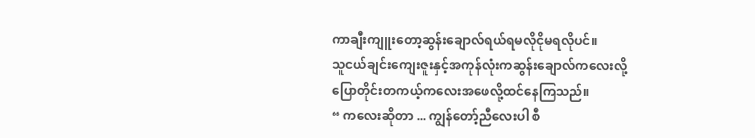ကာချီးကျူးတော့ဆွန်းချောလ်ရယ်ရမလိုငိုမရလိုပင်။
သူငယ်ချင်းကျေးဇူးနှင့်အကုန်လုံးကဆွန်းချောလ်ကလေးလို့ပြောတိုင်းတကယ့်ကလေးအဖေလို့ထင်နေကြသည်။
“ ကလေးဆိုတာ ... ကျွန်တော့်ညီလေးပါ စီ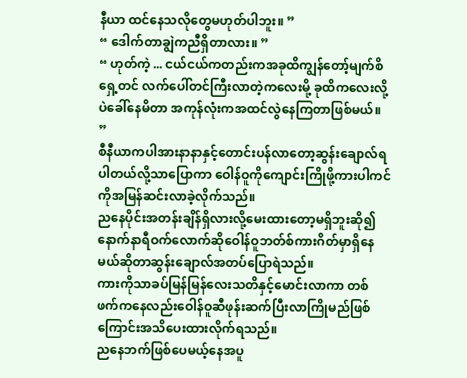နီယာ ထင်နေသလိုတွေမဟုတ်ပါဘူး။ ”
“ ဒေါက်တာချွဲကညီရှိတာလား။ ”
“ ဟုတ်ကဲ့ ... ငယ်ငယ်ကတည်းကအခုထိကျွန်တော့်မျက်စိရှေ့တင် လက်ပေါ်တင်ကြီးလာတဲ့ကလေးမို့ ခုထိကလေးလို့ပဲခေါ်နေမိတာ အကုန်လုံးကအထင်လွဲနေကြတာဖြစ်မယ်။ ”
စီနီယာကပါအားနာနာနှင့်တောင်းပန်လာတော့ဆွန်းချောလ်ရပါတယ်လို့သာပြောကာ ဝေါန်ဝူကိုကျောင်းကြိုဖို့ကားပါကင်ကိုအမြန်ဆင်းလာခဲ့လိုက်သည်။
ညနေပိုင်းအတန်းချိန်ရှိလားလို့မေးထားတော့မရှိဘူးဆို၍ နောက်နာရီဝက်လောက်ဆိုဝေါန်ဝူဘတ်စ်ကားဂိတ်မှာရှိနေမယ်ဆိုတာဆွန်းချောလ်အတပ်ပြောရဲသည်။
ကားကိုသာခပ်မြန်မြန်လေးသတိနှင့်မောင်းလာကာ တစ်ဖက်ကနေလည်းဝေါန်ဝူဆီဖုန်းဆက်ပြီးလာကြိုမည်ဖြစ်ကြောင်းအသိပေးထားလိုက်ရသည်။
ညနေဘက်ဖြစ်ပေမယ့်နေအပူ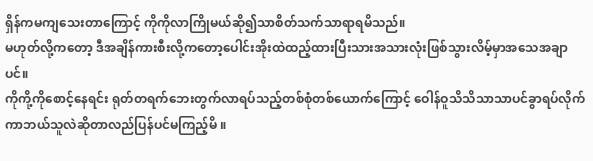ရှိန်ကမကျသေးတာကြောင့် ကိုကိုလာကြိုမယ်ဆို၍သာစိတ်သက်သာရာရမိသည်။
မဟုတ်လို့ကတော့ ဒီအချိန်ကားစီးလို့ကတော့ပေါင်းအိုးထဲထည့်ထားပြီးသားအသားလုံးဖြစ်သွားလိမ့်မှာအသေအချာပင်။
ကိုကို့ကိုစောင့်နေရင်း ရုတ်တရက်ဘေးတွက်လာရပ်သည့်တစ်စုံတစ်ယောက်ကြောင့် ဝေါန်ဝူသိသိသာသာပင်ခွာရပ်လိုက်ကာဘယ်သူလဲဆိုတာလည်ပြန်ပင်မကြည့်မိ ။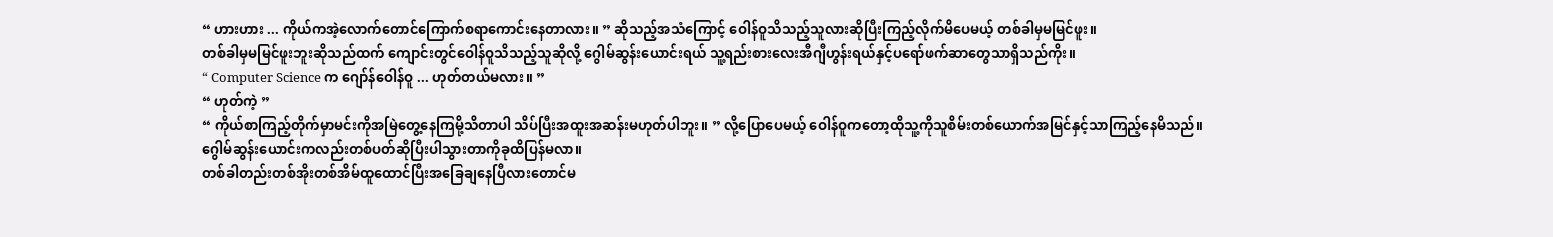“ ဟားဟား ... ကိုယ်ကအဲ့လောက်တောင်ကြောက်စရာကောင်းနေတာလား။ ” ဆိုသည့်အသံကြောင့် ဝေါန်ဝူသိသည့်သူလားဆိုပြီးကြည့်လိုက်မိပေမယ့် တစ်ခါမှမမြင်ဖူး။
တစ်ခါမှမမြင်ဖူးဘူးဆိုသည်ထက် ကျောင်းတွင်ဝေါန်ဝူသိသည့်သူဆိုလို့ ဂွေါမ်ဆွန်းယောင်းရယ် သူ့ရည်းစားလေးအီဂျီဟွန်းရယ်နှင့်ပရော်ဖက်ဆာတွေသာရှိသည်ကိုး။
“ Computer Science က ဂျော်န်ဝေါန်ဝူ ... ဟုတ်တယ်မလား။ ”
“ ဟုတ်ကဲ့ ”
“ ကိုယ်စာကြည့်တိုက်မှာမင်းကိုအမြဲတွေ့နေကြမို့သိတာပါ သိပ်ပြီးအထူးအဆန်းမဟုတ်ပါဘူး။ ” လို့ပြောပေမယ့် ဝေါန်ဝူကတော့ထိုသူ့ကိုသူစိမ်းတစ်ယောက်အမြင်နှင့်သာကြည့်နေမိသည်။
ဂွေါမ်ဆွန်းယောင်းကလည်းတစ်ပတ်ဆိုပြီးပါသွားတာကိုခုထိပြန်မလာ။
တစ်ခါတည်းတစ်အိုးတစ်အိမ်ထူထောင်ပြီးအခြေချနေပြီလားတောင်မ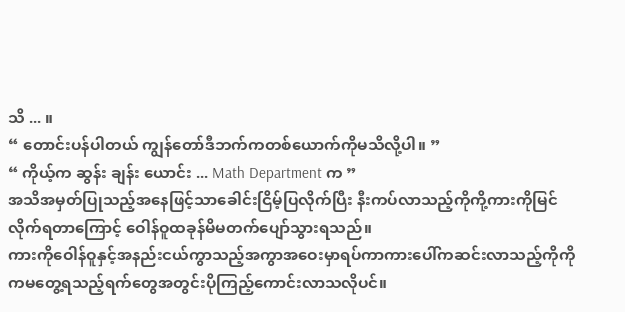သိ ... ။
“ တောင်းပန်ပါတယ် ကျွန်တော်ဒီဘက်ကတစ်ယောက်ကိုမသိလို့ပါ။ ”
“ ကိုယ့်က ဆွန်း ချန်း ယောင်း ... Math Department က ”
အသိအမှတ်ပြုသည့်အနေဖြင့်သာခေါင်းငြိမ့်ပြလိုက်ပြီး နီးကပ်လာသည့်ကိုကို့ကားကိုမြင်လိုက်ရတာကြောင့် ဝေါန်ဝူထခုန်မိမတက်ပျော်သွားရသည်။
ကားကိုဝေါန်ဝူနှင့်အနည်းငယ်ကွာသည့်အကွာအဝေးမှာရပ်ကာကားပေါ်ကဆင်းလာသည့်ကိုကိုကမတွေ့ရသည့်ရက်တွေအတွင်းပိုကြည့်ကောင်းလာသလိုပင်။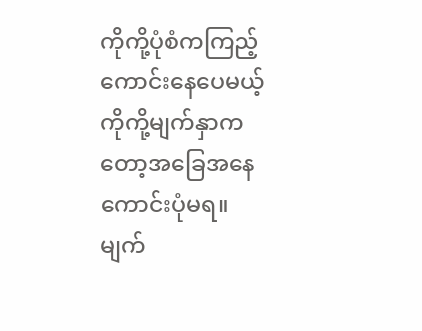ကိုကို့ပုံစံကကြည့်ကောင်းနေပေမယ့်ကိုကို့မျက်နှာကတော့အခြေအနေကောင်းပုံမရ။
မျက်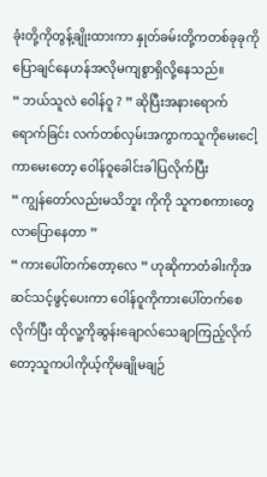ခုံးတို့ကိုတွန့်ချိုးထားကာ နှုတ်ခမ်းတို့ကတစ်ခုခုကိုပြောချင်နေဟန်အလိုမကျစွာရှိလို့နေသည်။
“ ဘယ်သူလဲ ဝေါန်ဝူ ? ” ဆိုပြီးအနားရောက်ရောက်ခြင်း လက်တစ်လှမ်းအကွာကသူကိုမေးငေါ့ကာမေးတော့ ဝေါန်ဝူခေါင်းခါပြလိုက်ပြီး
“ ကျွန်တော်လည်းမသိဘူး ကိုကို သူကစကားတွေလာပြောနေတာ ”
“ ကားပေါ်တက်တော့လေ ” ဟုဆိုကာတံခါးကိုအဆင်သင့်ဖွင့်ပေးကာ ဝေါန်ဝူကိုကားပေါ်တက်စေလိုက်ပြီး ထိုလူ့ကိုဆွန်းချောလ်သေချာကြည့်လိုက်တော့သူကပါကိုယ့်ကိုမချိုမချဉ်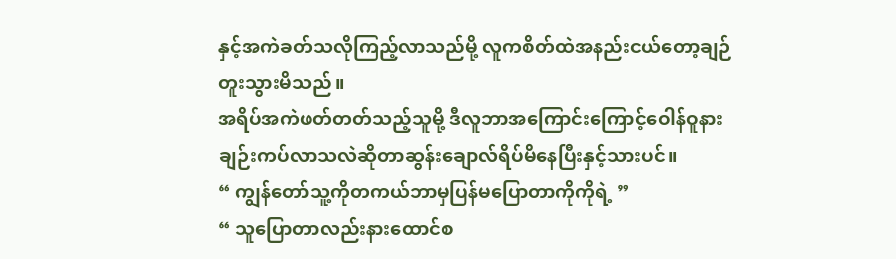နှင့်အကဲခတ်သလိုကြည့်လာသည်မို့ လူကစိတ်ထဲအနည်းငယ်တော့ချဉ်တူးသွားမိသည်။
အရိပ်အကဲဖတ်တတ်သည့်သူမို့ ဒီလူဘာအကြောင်းကြောင့်ဝေါန်ဝူနားချဉ်းကပ်လာသလဲဆိုတာဆွန်းချောလ်ရိပ်မိနေပြီးနှင့်သားပင်။
“ ကျွန်တော်သူ့ကိုတကယ်ဘာမှပြန်မပြောတာကိုကိုရဲ့ ”
“ သူပြောတာလည်းနားထောင်စ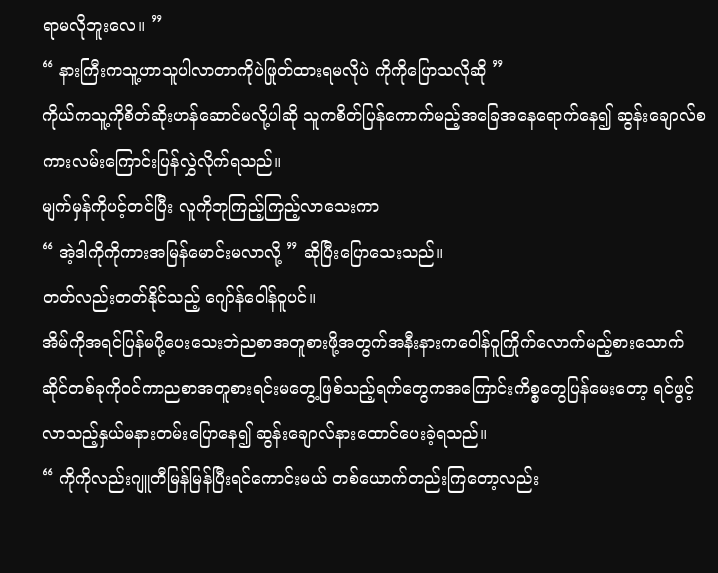ရာမလိုဘူးလေ။ ”
“ နားကြီးကသူ့ဟာသူပါလာတာကိုပဲဖြုတ်ထားရမလိုပဲ ကိုကိုပြောသလိုဆို ”
ကိုယ်ကသူ့ကိုစိတ်ဆိုးဟန်ဆောင်မလို့ပါဆို သူကစိတ်ပြန်ကောက်မည့်အခြေအနေရောက်နေ၍ ဆွန်းချောလ်စကားလမ်းကြောင်းပြန်လွှဲလိုက်ရသည်။
မျက်မှန်ကိုပင့်တင်ပြီး လူကိုဘုကြည့်ကြည့်လာသေးကာ
“ အဲ့ဒါကိုကိုကားအမြန်မောင်းမလာလို့ ” ဆိုပြီးပြောသေးသည်။
တတ်လည်းတတ်နိုင်သည့် ဂျော်န်ဝေါန်ဝူပင်။
အိမ်ကိုအရင်ပြန်မပို့ပေးသေးဘဲညစာအတူစားဖို့အတွက်အနီးနားကဝေါန်ဝူကြိုက်လောက်မည့်စားသောက်ဆိုင်တစ်ခုကိုဝင်ကာညစာအတူစားရင်းမတွေ့ဖြစ်သည့်ရက်တွေကအကြောင်းကိစ္စတွေပြန်မေးတော့ ရင်ဖွင့်လာသည့်နှယ်မနားတမ်းပြောနေ၍ ဆွန်းချောလ်နားထောင်ပေးခဲ့ရသည်။
“ ကိုကိုလည်းဂျူတီမြန်မြန်ပြီးရင်ကောင်းမယ် တစ်ယောက်တည်းကြတော့လည်း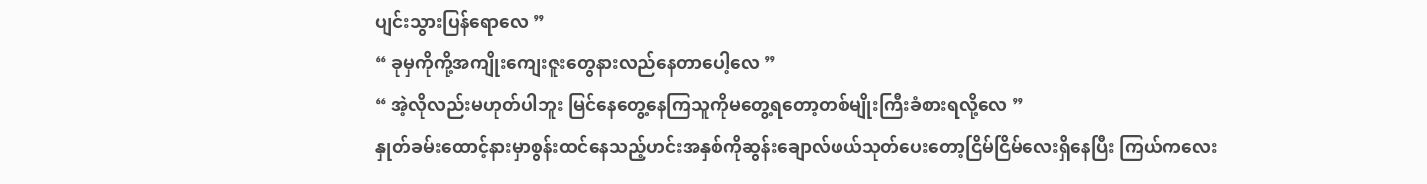ပျင်းသွားပြန်ရောလေ ”
“ ခုမှကိုကို့အကျိုးကျေးဇူးတွေနားလည်နေတာပေါ့လေ ”
“ အဲ့လိုလည်းမဟုတ်ပါဘူး မြင်နေတွေ့နေကြသူကိုမတွေ့ရတော့တစ်မျိုးကြီးခံစားရလို့လေ ”
နှုတ်ခမ်းထောင့်နားမှာစွန်းထင်နေသည့်ဟင်းအနှစ်ကိုဆွန်းချောလ်ဖယ်သုတ်ပေးတော့ငြိမ်ငြိမ်လေးရှိနေပြီး ကြယ်ကလေး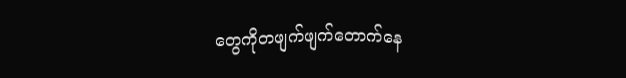တွေကိုတဖျက်ဖျက်တောက်နေ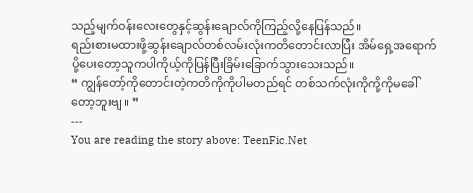သည့်မျက်ဝန်းလေးတွေနှင့်ဆွန်းချောလ်ကိုကြည့်လို့နေပြန်သည်။
ရည်းစားမထားဖို့ဆွန်းချောလ်တစ်လမ်းလုံးကတိတောင်းလာပြီး အိမ်ရှေ့အရောက်ပို့ပေးတော့သူကပါကိုယ့်ကိုပြန်ပြီးခြိမ်းခြောက်သွားသေးသည်။
“ ကျွန်တော့်ကိုတောင်းတဲ့ကတိကိုကိုပါမတည်ရင် တစ်သက်လုံးကိုကို့ကိုမခေါ်တော့ဘူးဗျ ။ ”
---
You are reading the story above: TeenFic.Net